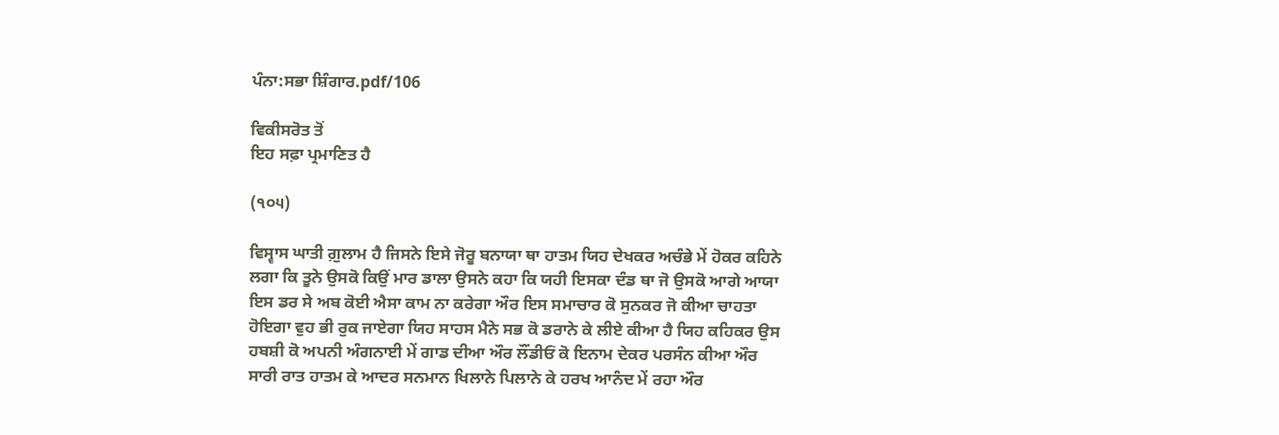ਪੰਨਾ:ਸਭਾ ਸ਼ਿੰਗਾਰ.pdf/106

ਵਿਕੀਸਰੋਤ ਤੋਂ
ਇਹ ਸਫ਼ਾ ਪ੍ਰਮਾਣਿਤ ਹੈ

(੧੦੫)

ਵਿਸ੍ਵਾਸ ਘਾਤੀ ਗ਼ੁਲਾਮ ਹੈ ਜਿਸਨੇ ਇਸੇ ਜੋਰੂ ਬਨਾਯਾ ਥਾ ਹਾਤਮ ਯਿਹ ਦੇਖਕਰ ਅਚੰਭੇ ਮੇਂ ਹੋਕਰ ਕਹਿਨੇ ਲਗਾ ਕਿ ਤੂਨੇ ਉਸਕੋ ਕਿਉਂ ਮਾਰ ਡਾਲਾ ਉਸਨੇ ਕਹਾ ਕਿ ਯਹੀ ਇਸਕਾ ਦੰਡ ਥਾ ਜੋ ਉਸਕੋ ਆਗੇ ਆਯਾ ਇਸ ਡਰ ਸੇ ਅਬ ਕੋਈ ਐਸਾ ਕਾਮ ਨਾ ਕਰੇਗਾ ਔਰ ਇਸ ਸਮਾਚਾਰ ਕੋ ਸੁਨਕਰ ਜੋ ਕੀਆ ਚਾਹਤਾ ਹੋਇਗਾ ਵੁਹ ਭੀ ਰੁਕ ਜਾਏਗਾ ਯਿਹ ਸਾਹਸ ਮੈਨੇ ਸਭ ਕੋ ਡਰਾਨੇ ਕੇ ਲੀਏ ਕੀਆ ਹੈ ਯਿਹ ਕਹਿਕਰ ਉਸ ਹਬਸ਼ੀ ਕੋ ਅਪਨੀ ਅੰਗਨਾਈ ਮੇਂ ਗਾਡ ਦੀਆ ਔਰ ਲੌਂਡੀਓਂ ਕੋ ਇਨਾਮ ਦੇਕਰ ਪਰਸੰਨ ਕੀਆ ਔਰ ਸਾਰੀ ਰਾਤ ਹਾਤਮ ਕੇ ਆਦਰ ਸਨਮਾਨ ਖਿਲਾਨੇ ਪਿਲਾਨੇ ਕੇ ਹਰਖ ਆਨੰਦ ਮੇਂ ਰਹਾ ਔਰ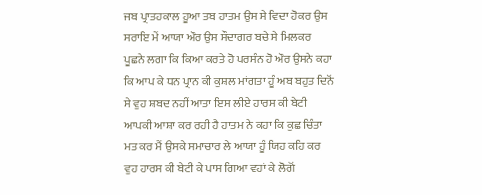ਜਬ ਪ੍ਰਾਤਹਕਾਲ ਹੂਆ ਤਬ ਹਾਤਮ ਉਸ ਸੇ ਵਿਦਾ ਹੋਕਰ ਉਸ ਸਰਾਇ ਮੇਂ ਆਯਾ ਔਰ ਉਸ ਸੌਦਾਗਰ ਬਚੇ ਸੇ ਮਿਲਕਰ ਪੂਛਨੇ ਲਗਾ ਕਿ ਕਿਆ ਕਰਤੇ ਹੋ ਪਰਸੰਨ ਹੋ ਔਰ ਉਸਨੇ ਕਹਾ ਕਿ ਆਪ ਕੇ ਧਨ ਪ੍ਰਾਨ ਕੀ ਕੁਸ਼ਲ ਮਾਂਗਤਾ ਹੂੰ ਅਬ ਬਹੁਤ ਦਿਨੋਂ ਸੇ ਵੁਹ ਸ਼ਬਦ ਨਹੀਂ ਆਤਾ ਇਸ ਲੀਏ ਹਾਰਸ ਕੀ ਬੇਟੀ ਆਪਕੀ ਆਸ਼ਾ ਕਰ ਰਹੀ ਹੈ ਹਾਤਮ ਨੇ ਕਹਾ ਕਿ ਕੁਛ ਚਿੰਤਾ ਮਤ ਕਰ ਮੈਂ ਉਸਕੇ ਸਮਾਚਾਰ ਲੇ ਆਯਾ ਹੂੰ ਯਿਹ ਕਹਿ ਕਰ ਵੁਹ ਹਾਰਸ ਕੀ ਬੇਟੀ ਕੇ ਪਾਸ ਗਿਆ ਵਹਾਂ ਕੇ ਲੋਗੋਂ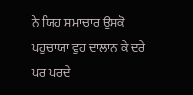ਨੇ ਯਿਹ ਸਮਾਚਾਰ ਉਸਕੋ ਪਹੁਚਾਯਾ ਵੁਹ ਦਾਲਾਨ ਕੇ ਦਰੇ ਪਰ ਪਰਦੇ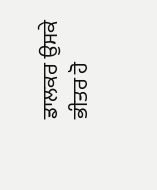ਡਾਲਕਰ ਉਸਕੇ ਭੀਤਰ ਹੋ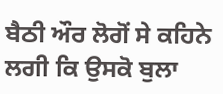ਬੈਠੀ ਔਰ ਲੋਗੋਂ ਸੇ ਕਹਿਨੇ ਲਗੀ ਕਿ ਉਸਕੋ ਬੁਲਾ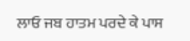ਲਾਓ ਜਬ ਹਾਤਮ ਪਰਦੇ ਕੇ ਪਾਸ